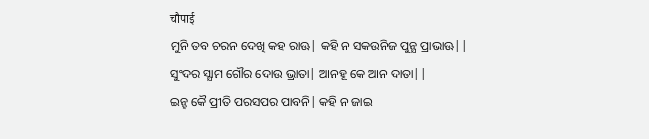चौपाई
ମୁନି ତବ ଚରନ ଦେଖି କହ ରାଊ| କହି ନ ସକଉନିଜ ପୁନ୍ଯ ପ୍ରାଭାଊ||
ସୁଂଦର ସ୍ଯାମ ଗୌର ଦୋଉ ଭ୍ରାତା| ଆନହୂ କେ ଆନ ଦାତା||
ଇନ୍ହ କୈ ପ୍ରୀତି ପରସପର ପାବନି| କହି ନ ଜାଇ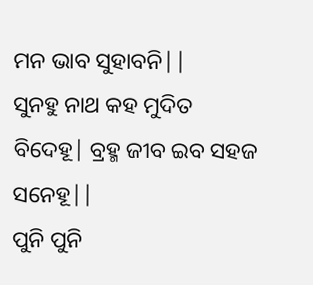ମନ ଭାବ ସୁହାବନି||
ସୁନହୁ ନାଥ କହ ମୁଦିତ ବିଦେହୂ| ବ୍ରହ୍ମ ଜୀବ ଇବ ସହଜ ସନେହୂ||
ପୁନି ପୁନି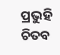ପ୍ରଭୁହି ଚିତବ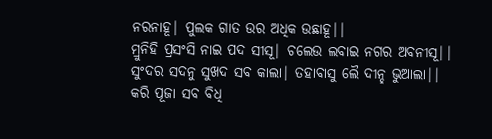ନରନାହୂ| ପୁଲକ ଗାତ ଉର ଅଧିକ ଉଛାହୂ||
ମ୍ରୁନିହି ପ୍ରସଂସି ନାଇ ପଦ ସୀସୂ| ଚଲେଉ ଲବାଇ ନଗର ଅବନୀସୂ||
ସୁଂଦର ସଦନୁ ସୁଖଦ ସବ କାଲା| ତହାବାସୁ ଲୈ ଦୀନ୍ହ ଭୁଆଲା||
କରି ପୂଜା ସବ ବିଧି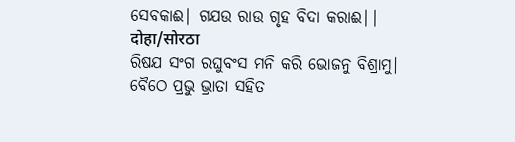ସେବକାଈ| ଗଯଉ ରାଉ ଗୃହ ବିଦା କରାଈ||
दोहा/सोरठा
ରିଷଯ ସଂଗ ରଘୁବଂସ ମନି କରି ଭୋଜନୁ ବିଶ୍ରାମୁ|
ବୈଠେ ପ୍ରଭୁ ଭ୍ରାତା ସହିତ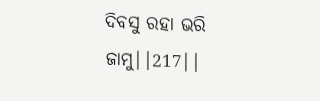ଦିବସୁ ରହା ଭରି ଜାମୁ||217||